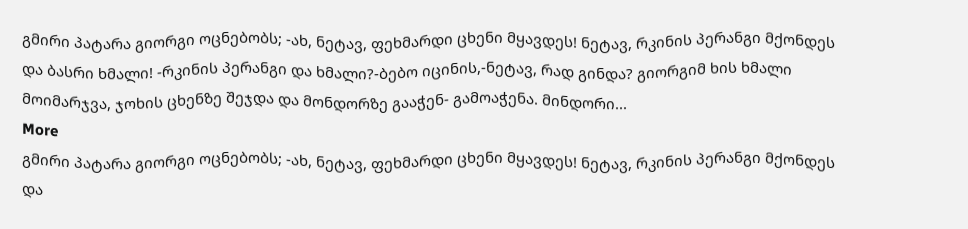გმირი პატარა გიორგი ოცნებობს; -ახ, ნეტავ, ფეხმარდი ცხენი მყავდეს! ნეტავ, რკინის პერანგი მქონდეს და ბასრი ხმალი! -რკინის პერანგი და ხმალი?-ბებო იცინის,-ნეტავ, რად გინდა? გიორგიმ ხის ხმალი მოიმარჯვა, ჯოხის ცხენზე შეჯდა და მონდორზე გააჭენ- გამოაჭენა. მინდორი...
More
გმირი პატარა გიორგი ოცნებობს; -ახ, ნეტავ, ფეხმარდი ცხენი მყავდეს! ნეტავ, რკინის პერანგი მქონდეს და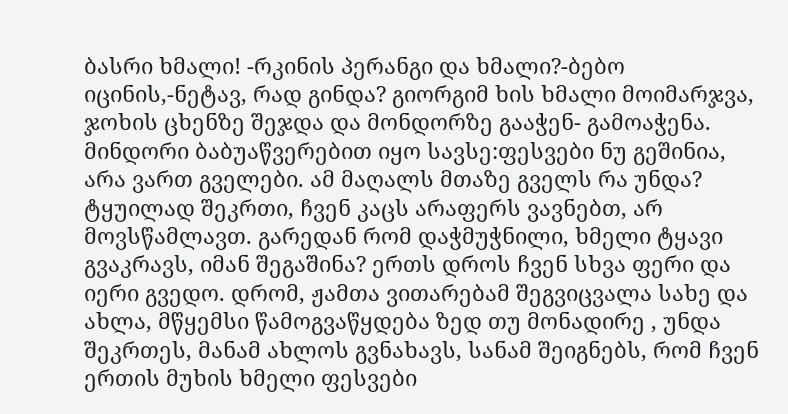ბასრი ხმალი! -რკინის პერანგი და ხმალი?-ბებო იცინის,-ნეტავ, რად გინდა? გიორგიმ ხის ხმალი მოიმარჯვა, ჯოხის ცხენზე შეჯდა და მონდორზე გააჭენ- გამოაჭენა. მინდორი ბაბუაწვერებით იყო სავსე:ფესვები ნუ გეშინია, არა ვართ გველები. ამ მაღალს მთაზე გველს რა უნდა? ტყუილად შეკრთი, ჩვენ კაცს არაფერს ვავნებთ, არ მოვსწამლავთ. გარედან რომ დაჭმუჭნილი, ხმელი ტყავი გვაკრავს, იმან შეგაშინა? ერთს დროს ჩვენ სხვა ფერი და იერი გვედო. დრომ, ჟამთა ვითარებამ შეგვიცვალა სახე და ახლა, მწყემსი წამოგვაწყდება ზედ თუ მონადირე , უნდა შეკრთეს, მანამ ახლოს გვნახავს, სანამ შეიგნებს, რომ ჩვენ ერთის მუხის ხმელი ფესვები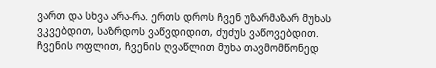ვართ და სხვა არა-რა. ერთს დროს ჩვენ უზარმაზარ მუხას ვკვებდით, საზრდოს ვაწვდიდით, ძუძუს ვაწოვებდით. ჩვენის ოფლით, ჩვენის ღვაწლით მუხა თავმომწონედ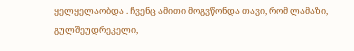ყელყელაობდა . ჩვენც ამითი მოგვწონდა თავი, რომ ლამაზი, გულშეუდრეკელი,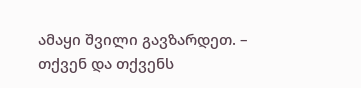ამაყი შვილი გავზარდეთ. – თქვენ და თქვენს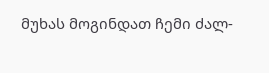მუხას მოგინდათ ჩემი ძალ-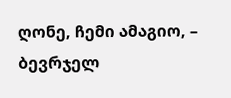ღონე, ჩემი ამაგიო, – ბევრჯელ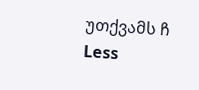უთქვამს ჩ
Less